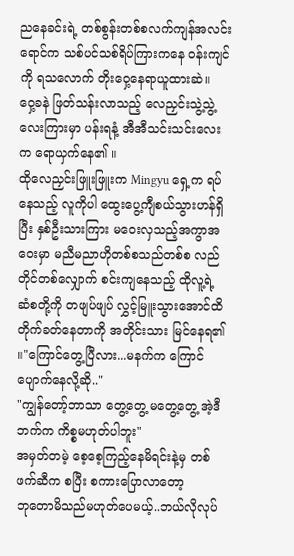ညနေခင်းရဲ့ တစ်စွန်းတစ်စလက်ကျန်အလင်းရောင်က သစ်ပင်သစ်ရိပ်ကြားကနေ ဝန်းကျင်ကို ရသလောက် တိုးဝှေ့နေရာယူထားဆဲ။
ဝှေ့ခနဲ ဖြတ်သန်းလာသည့် လေညှင်းသွဲ့သွဲ့လေးကြားမှာ ပန်းရနံ့ အီအီသင်းသင်းလေးက ရောယှက်နေ၏ ။
ထိုလေညှင်းဖြူးဖြူးက Mingyu ရှေ့က ရပ်နေသည့် လူကိုပါ ထွေးပွေ့ကျီစယ်သွားဟန်ရှိပြီး နှစ်ဦးသားကြား မဝေးလှသည့်အကွာအဝေးမှာ မညီမညာဟိုတစ်စသည်တစ်စ လည်တိုင်တစ်လျှောက် စင်းကျနေသည့် ထိုလူ့ရဲ့ ဆံစတို့ကို တဖျပ်ဖျပ် လွှင့်မြူးသွားအောင်ထိ တိုက်ခတ်နေတာကို အတိုင်းသား မြင်နေရ၏ ။"ကြောင်တွေ့ပြီလား...မနက်က ကြောင်ပျောက်နေလို့ဆို.."
"ကျွန်တော့်ဘာသာ တွေ့တွေ့ မတွေ့တွေ့ အဲ့ဒီဘက်က ကိစ္စမဟုတ်ပါဘူး"
အမှတ်တမဲ့ စေ့စေ့ကြည့်နေမိရင်းနဲ့မှ တစ်ဖက်ဆီက စပြီး စကားပြောလာတော့
ဘုတောမိသည်မဟုတ်ပေမယ့်..ဘယ်လိုလုပ်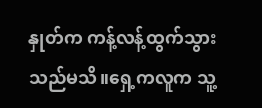နှုတ်က ကန့်လန့်ထွက်သွားသည်မသိ။ရှေ့ကလူက သူ့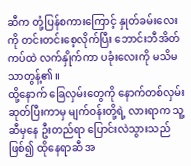ဆီက တုံ့ပြန်စကားကြောင့် နှုတ်ခမ်းလေးကို တင်းတင်းစေ့လိုက်ပြီး ဘောင်းဘီအိတ်ကပ်ထဲ လက်နှိုက်ကာ ပခုံးလေးကို မသိမသာတွန့်၏ ။
ထို့နောက် ခြေလှမ်းတွေကို နောက်တစ်လှမ်းဆုတ်ပြီးကာမှ မျက်ဝန်းတို့ရဲ့ လားရာက သူ့ဆီမှနေ ဦးတည်ရာ ပြောင်းလဲသွားသည်ဖြစ်၍ ထိုနေရာဆီ အ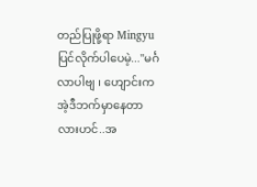တည်ပြုဖို့ရာ Mingyu ပြင်လိုက်ပါပေမဲ့..."မင်္ဂလာပါဗျ ၊ ဟျောင်းက အဲ့ဒီဘက်မှာနေတာလားဟင်..အ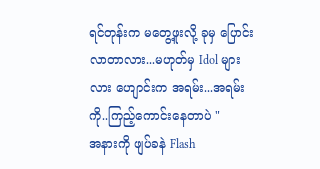ရင်တုန်းက မတွေ့ဖူးလို့ ခုမှ ပြောင်းလာတာလား...မဟုတ်မှ Idol များလား ဟျောင်းက အရမ်း...အရမ်းကို..ကြည့်ကောင်းနေတာပဲ "
အနားကို ဖျပ်ခနဲ Flash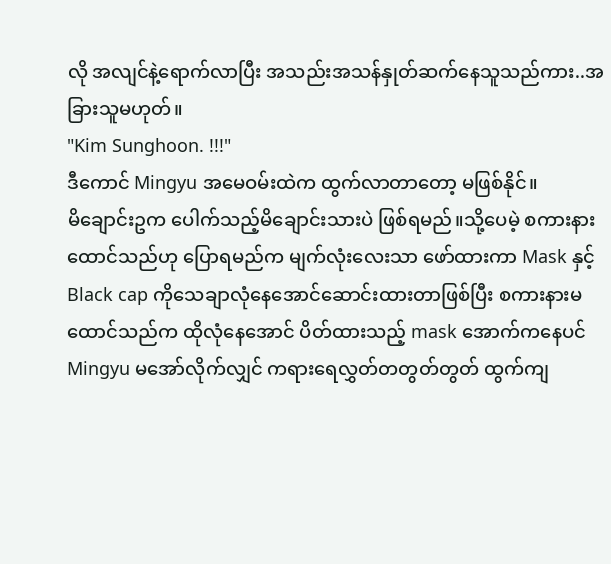လို အလျင်နဲ့ရောက်လာပြီး အသည်းအသန်နှုတ်ဆက်နေသူသည်ကား..အခြားသူမဟုတ်။
"Kim Sunghoon. !!!"
ဒီကောင် Mingyu အမေဝမ်းထဲက ထွက်လာတာတော့ မဖြစ်နိုင်။
မိချောင်းဥက ပေါက်သည့်မိချောင်းသားပဲ ဖြစ်ရမည်။သို့ပေမဲ့ စကားနားထောင်သည်ဟု ပြောရမည်က မျက်လုံးလေးသာ ဖော်ထားကာ Mask နှင့် Black cap ကိုသေချာလုံနေအောင်ဆောင်းထားတာဖြစ်ပြီး စကားနားမထောင်သည်က ထိုလုံနေအောင် ပိတ်ထားသည့် mask အောက်ကနေပင် Mingyu မအော်လိုက်လျှင် ကရားရေလွှတ်တတွတ်တွတ် ထွက်ကျ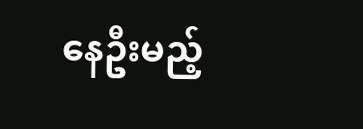နေဦးမည့်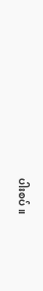ပါးစပ်။